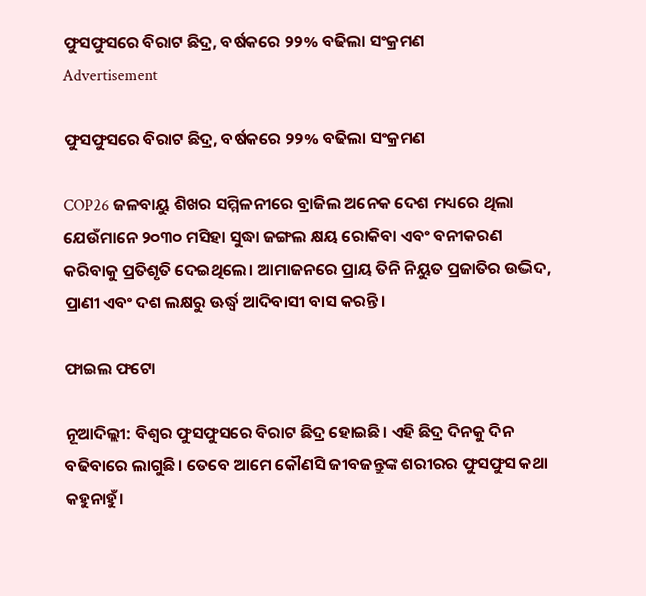ଫୁସଫୁସରେ ବିରାଟ ଛିଦ୍ର, ବର୍ଷକରେ ୨୨% ବଢିଲା ସଂକ୍ରମଣ
Advertisement

ଫୁସଫୁସରେ ବିରାଟ ଛିଦ୍ର, ବର୍ଷକରେ ୨୨% ବଢିଲା ସଂକ୍ରମଣ

COP26 ଜଳବାୟୁ ଶିଖର ସମ୍ମିଳନୀରେ ବ୍ରାଜିଲ ଅନେକ ଦେଶ ମଧ୍ୟରେ ଥିଲା ଯେଉଁମାନେ ୨୦୩୦ ମସିହା ସୁଦ୍ଧା ଜଙ୍ଗଲ କ୍ଷୟ ରୋକିବା ଏବଂ ବନୀକରଣ କରିବାକୁ ପ୍ରତିଶୃତି ଦେଇଥିଲେ। ଆମାଜନରେ ପ୍ରାୟ ତିନି ନିୟୁତ ପ୍ରଜାତିର ଉଦ୍ଭିଦ, ପ୍ରାଣୀ ଏବଂ ଦଶ ଲକ୍ଷରୁ ଊର୍ଦ୍ଧ୍ୱ ଆଦିବାସୀ ବାସ କରନ୍ତି।

ଫାଇଲ ଫଟୋ

ନୂଆଦିଲ୍ଲୀ: ବିଶ୍ୱର ଫୁସଫୁସରେ ବିରାଟ ଛିଦ୍ର ହୋଇଛି। ଏହି ଛିଦ୍ର ଦିନକୁ ଦିନ ବଢିବାରେ ଲାଗୁଛି। ତେବେ ଆମେ କୌଣସି ଜୀବଜନ୍ତୁଙ୍କ ଶରୀରର ଫୁସଫୁସ କଥା କହୁନାହୁଁ।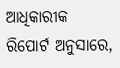ଆଧିକାରୀକ ରିପୋର୍ଟ ଅନୁସାରେ,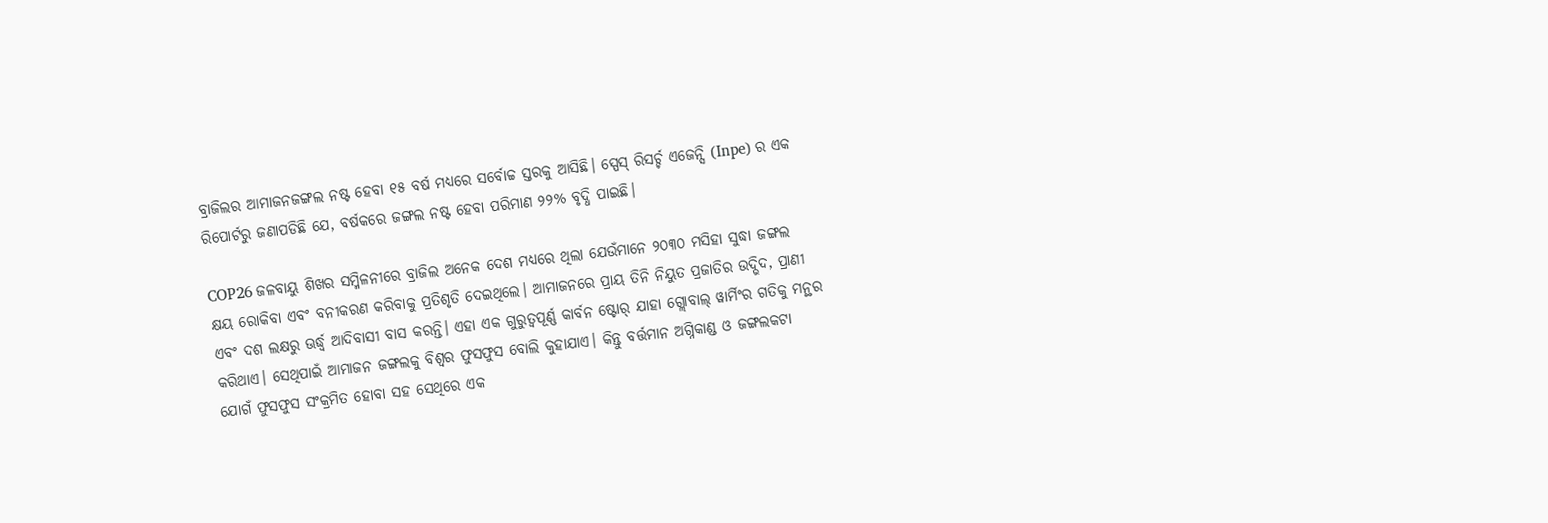ବ୍ରାଜିଲର ଆମାଜନଜଙ୍ଗଲ ନଷ୍ଟ ହେବା ୧୫ ବର୍ଷ ମଧ୍ୟରେ ସର୍ବୋଚ୍ଚ ସ୍ତରକୁ ଆସିଛି। ସ୍ପେସ୍ ରିସର୍ଚ୍ଚ ଏଜେନ୍ସି (Inpe) ର ଏକ ରିପୋର୍ଟରୁ ଜଣାପଡିଛି ଯେ, ବର୍ଷକରେ ଜଙ୍ଗଲ ନଷ୍ଟ ହେବା ପରିମାଣ ୨୨% ବୃଦ୍ଧି ପାଇଛି।

COP26 ଜଳବାୟୁ ଶିଖର ସମ୍ମିଳନୀରେ ବ୍ରାଜିଲ ଅନେକ ଦେଶ ମଧ୍ୟରେ ଥିଲା ଯେଉଁମାନେ ୨୦୩୦ ମସିହା ସୁଦ୍ଧା ଜଙ୍ଗଲ କ୍ଷୟ ରୋକିବା ଏବଂ ବନୀକରଣ କରିବାକୁ ପ୍ରତିଶୃତି ଦେଇଥିଲେ। ଆମାଜନରେ ପ୍ରାୟ ତିନି ନିୟୁତ ପ୍ରଜାତିର ଉଦ୍ଭିଦ, ପ୍ରାଣୀ ଏବଂ ଦଶ ଲକ୍ଷରୁ ଊର୍ଦ୍ଧ୍ୱ ଆଦିବାସୀ ବାସ କରନ୍ତି। ଏହା ଏକ ଗୁରୁତ୍ୱପୂର୍ଣ୍ଣ କାର୍ବନ ଷ୍ଟୋର୍ ଯାହା ଗ୍ଲୋବାଲ୍ ୱାର୍ମିଂର ଗତିକୁ ମନ୍ଥର କରିଥାଏ। ସେଥିପାଇଁ ଆମାଜନ ଜଙ୍ଗଲକୁ ବିଶ୍ୱର ଫୁସଫୁସ ବୋଲି କୁହାଯାଏ। କିନ୍ତୁ ବର୍ତ୍ତମାନ ଅଗ୍ନିକାଣ୍ଡ ଓ ଜଙ୍ଗଲକଟା ଯୋଗଁ ଫୁସଫୁସ ସଂକ୍ରମିତ ହୋବା ସହ ସେଥିରେ ଏକ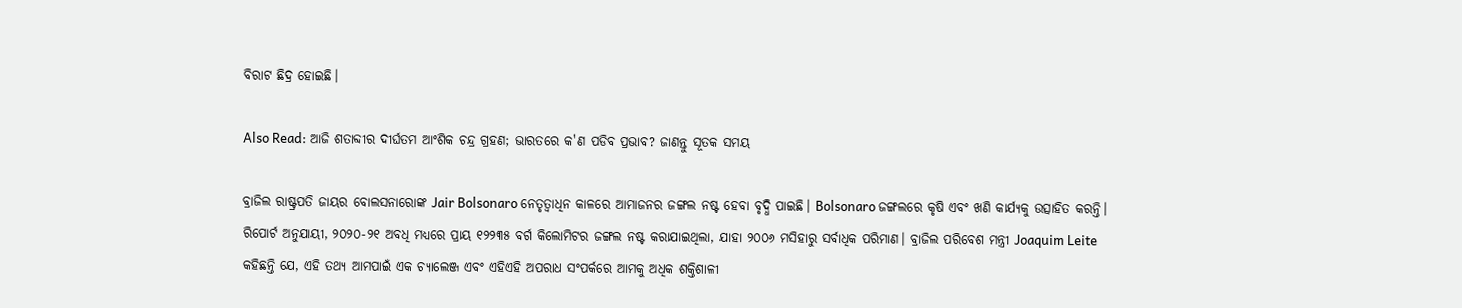ବିରାଟ ଛିଦ୍ର ହୋଇଛି।

Also Read: ଆଜି ଶତାବ୍ଦୀର ଦୀର୍ଘତମ ଆଂଶିକ ଚନ୍ଦ୍ର ଗ୍ରହଣ; ଭାରତରେ କ'ଣ ପଡିବ ପ୍ରଭାବ? ଜାଣନ୍ତୁ ସୂତକ ସମୟ

ବ୍ରାଜିଲ ରାଷ୍ଟ୍ରପତି ଜାୟର ବୋଲସନାରୋଙ୍କ Jair Bolsonaro ନେତୃତ୍ୱାଧିନ କାଳରେ ଆମାଜନର ଜଙ୍ଗଲ ନଷ୍ଟ ହେବା ବୃଦ୍ଧି ପାଇଛି। Bolsonaro ଜଙ୍ଗଲରେ କୃଷି ଏବଂ ଖଣି କାର୍ଯ୍ୟକୁ ଉତ୍ସାହିତ କରନ୍ତି। ରିପୋର୍ଟ ଅନୁଯାୟୀ, ୨୦୨୦-୨୧ ଅବଧି ମଧ୍ୟରେ ପ୍ରାୟ ୧୨୨୩୫ ବର୍ଗ କିଲୋମିଟର ଜଙ୍ଗଲ ନଷ୍ଟ କରାଯାଇଥିଲା, ଯାହା ୨୦୦୬ ମସିହାରୁ ସର୍ବାଧିକ ପରିମାଣ। ବ୍ରାଜିଲ ପରିବେଶ ମନ୍ତ୍ରୀ Joaquim Leite କହିଛନ୍ତି ଯେ, ଏହି ତଥ୍ୟ ଆମପାଇଁ ଏକ ଚ୍ୟାଲେଞ୍ଜ ଏବଂ ଏହିଏହି ଅପରାଧ ସଂପର୍କରେ ଆମକୁ ଅଧିକ ଶକ୍ତିଶାଳୀ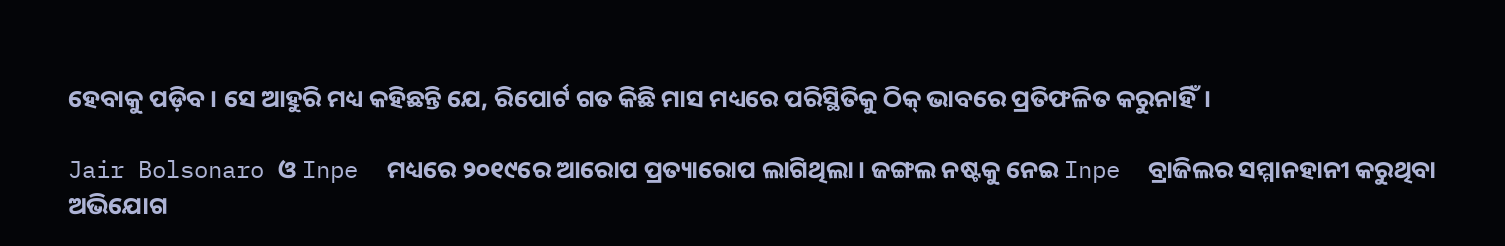ହେବାକୁ ପଡ଼ିବ। ସେ ଆହୁରି ମଧ୍ୟ କହିଛନ୍ତି ଯେ, ରିପୋର୍ଟ ଗତ କିଛି ମାସ ମଧ୍ୟରେ ପରିସ୍ଥିତିକୁ ଠିକ୍ ଭାବରେ ପ୍ରତିଫଳିତ କରୁନାହିଁ।

Jair Bolsonaro ଓ Inpe  ମଧ୍ୟରେ ୨୦୧୯ରେ ଆରୋପ ପ୍ରତ୍ୟାରୋପ ଲାଗିଥିଲା। ଜଙ୍ଗଲ ନଷ୍ଟକୁ ନେଇ Inpe  ବ୍ରାଜିଲର ସମ୍ମାନହାନୀ କରୁଥିବା ଅଭିଯୋଗ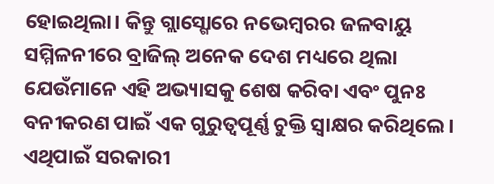ହୋଇଥିଲା। କିନ୍ତୁ ଗ୍ଲାସ୍ଗୋରେ ନଭେମ୍ବରର ଜଳବାୟୁ ସମ୍ମିଳନୀରେ ବ୍ରାଜିଲ୍ ଅନେକ ଦେଶ ମଧ୍ୟରେ ଥିଲା ଯେଉଁମାନେ ଏହି ଅଭ୍ୟାସକୁ ଶେଷ କରିବା ଏବଂ ପୁନଃ ବନୀକରଣ ପାଇଁ ଏକ ଗୁରୁତ୍ୱପୂର୍ଣ୍ଣ ଚୁକ୍ତି ସ୍ୱାକ୍ଷର କରିଥିଲେ। ଏଥିପାଇଁ ସରକାରୀ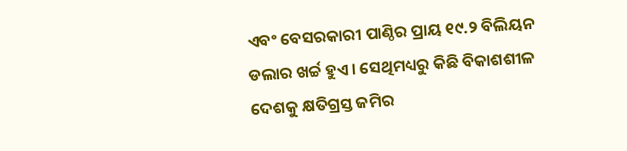ଏବଂ ବେସରକାରୀ ପାଣ୍ଠିର ପ୍ରାୟ ୧୯.୨ ବିଲିୟନ ଡଲାର ଖର୍ଚ୍ଚ ହୁଏ। ସେଥିମଧ୍ୟରୁ କିଛି ବିକାଶଶୀଳ ଦେଶକୁ କ୍ଷତିଗ୍ରସ୍ତ ଜମିର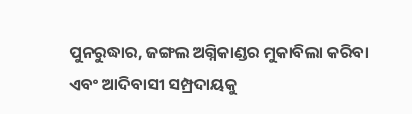ପୁନରୁଦ୍ଧାର, ଜଙ୍ଗଲ ଅଗ୍ନିକାଣ୍ଡର ମୁକାବିଲା କରିବା ଏବଂ ଆଦିବାସୀ ସମ୍ପ୍ରଦାୟକୁ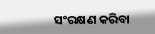ସଂରକ୍ଷଣ କରିବା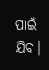ପାଇଁ ଯିବ।